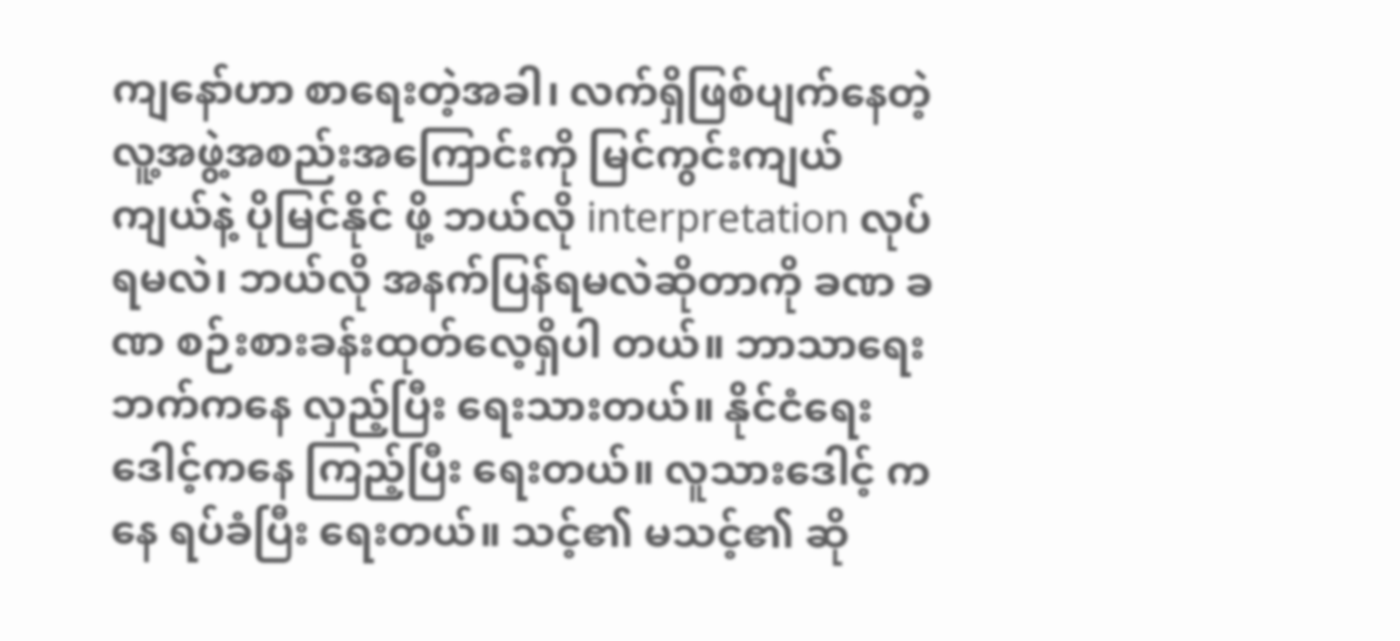ကျနော်ဟာ စာရေးတဲ့အခါ၊ လက်ရှိဖြစ်ပျက်နေတဲ့ လူ့အဖွဲ့အစည်းအကြောင်းကို မြင်ကွင်းကျယ်ကျယ်နဲ့ ပိုမြင်နိုင် ဖို့ ဘယ်လို interpretation လုပ်ရမလဲ၊ ဘယ်လို အနက်ပြန်ရမလဲဆိုတာကို ခဏ ခဏ စဉ်းစားခန်းထုတ်လေ့ရှိပါ တယ်။ ဘာသာရေးဘက်ကနေ လှည့်ပြီး ရေးသားတယ်။ နိုင်ငံရေးဒေါင့်ကနေ ကြည့်ပြီး ရေးတယ်။ လူသားဒေါင့် ကနေ ရပ်ခံပြီး ရေးတယ်။ သင့်၏ မသင့်၏ ဆို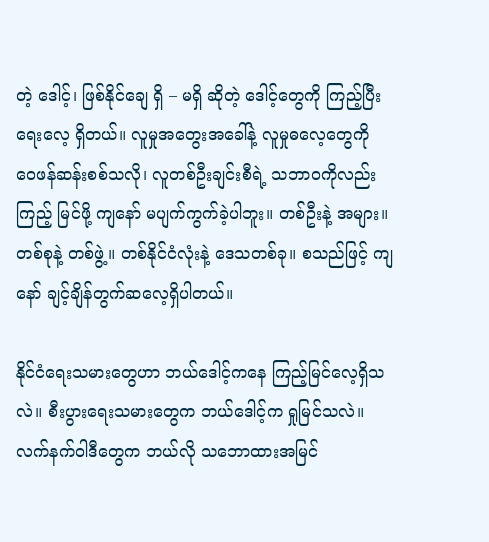တဲ့ ဒေါင့်၊ ဖြစ်နိုင်ချေ ရှိ – မရှိ ဆိုတဲ့ ဒေါင့်တွေကို ကြည့်ပြီး ရေးလေ့ ရှိတယ်။ လူမှုအတွေးအခေါ်နဲ့ လူမှုဓလေ့တွေကို ဝေဖန်ဆန်းစစ်သလို၊ လူတစ်ဦးချင်းစီရဲ့ သဘာဝကိုလည်း ကြည့် မြင်ဖို့ ကျနော် မပျက်ကွက်ခဲ့ပါဘူး။ တစ်ဦးနဲ့ အများ။ တစ်စုနဲ့ တစ်ဖွဲ့။ တစ်နိုင်ငံလုံးနဲ့ ဒေသတစ်ခု။ စသည်ဖြင့် ကျနော် ချင့်ချိန်တွက်ဆလေ့ရှိပါတယ်။

နိုင်ငံရေးသမားတွေဟာ ဘယ်ဒေါင့်ကနေ ကြည့်မြင်လေ့ရှိသလဲ။ စီးပွားရေးသမားတွေက ဘယ်ဒေါင့်က ရှုမြင်သလဲ။ လက်နက်ဝါဒီတွေက ဘယ်လို သဘောထားအမြင်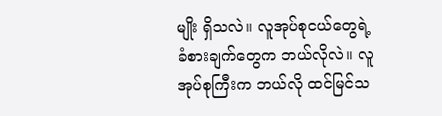မျိုး ရှိသလဲ။ လူအုပ်စုငယ်တွေရဲ့ ခံစားချက်တွေက ဘယ်လိုလဲ။ လူအုပ်စုကြီးက ဘယ်လို ထင်မြင်သ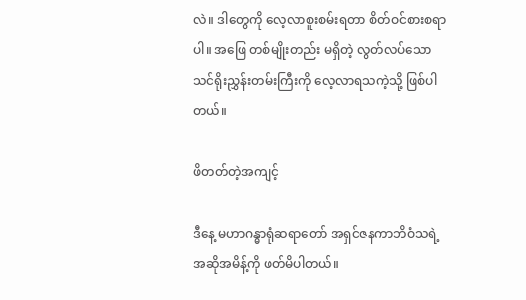လဲ။ ဒါတွေကို လေ့လာစူးစမ်းရတာ စိတ်ဝင်စားစရာပါ။ အဖြေ တစ်မျိုးတည်း မရှိတဲ့ လွတ်လပ်သောသင်ရိုးညွှန်းတမ်းကြီးကို လေ့လာရသကဲ့သို့ ဖြစ်ပါတယ်။

ဖိတတ်တဲ့အကျင့်

ဒီနေ့ မဟာဂန္ဓာရုံဆရာတော် အရှင်ဇနကာဘိဝံသရဲ့ အဆိုအမိန့်ကို ဖတ်မိပါတယ်။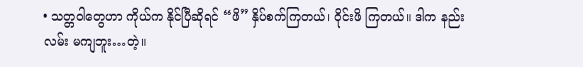• သတ္တဝါတွေဟာ ကိုယ်က နိုင်ပြီဆိုရင် “ဖိ” နှိပ်စက်ကြတယ်၊ ဝိုင်းဖိ ကြတယ်။ ဒါက နည်းလမ်း မကျဘူး…တဲ့။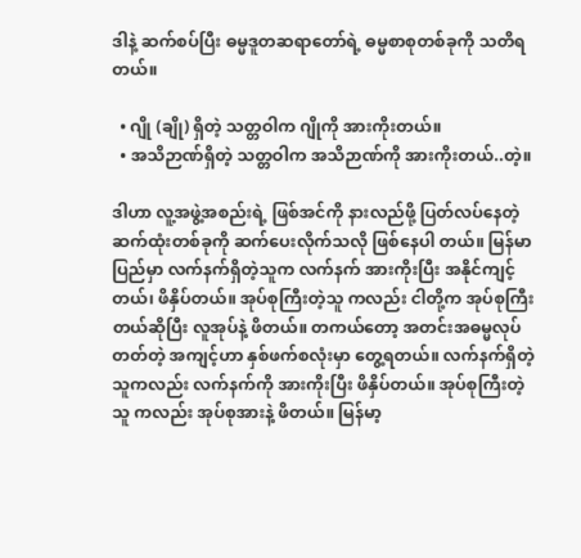ဒါနဲ့ ဆက်စပ်ပြီး ဓမ္မဒူတဆရာတော်ရဲ့ ဓမ္မစာစုတစ်ခုကို သတိရတယ်။

  • ဂျို (ချို) ရှိတဲ့ သတ္တဝါက ဂျိုကို အားကိုးတယ်။
  • အသိဉာဏ်ရှိတဲ့ သတ္တဝါက အသိဉာဏ်ကို အားကိုးတယ်..တဲ့။

ဒါဟာ လူ့အဖွဲ့အစည်းရဲ့ ဖြစ်အင်ကို နားလည်ဖို့ ပြတ်လပ်နေတဲ့ ဆက်ထုံးတစ်ခုကို ဆက်ပေးလိုက်သလို ဖြစ်နေပါ တယ်။ မြန်မာပြည်မှာ လက်နက်ရှိတဲ့သူက လက်နက် အားကိုးပြီး အနိုင်ကျင့်တယ်၊ ဖိနှိပ်တယ်။ အုပ်စုကြီးတဲ့သူ ကလည်း ငါတို့က အုပ်စုကြီးတယ်ဆိုပြီး လူအုပ်နဲ့ ဖိတယ်။ တကယ်တော့ အတင်းအဓမ္မလုပ်တတ်တဲ့ အကျင့်ဟာ နှစ်ဖက်စလုံးမှာ တွေ့ရတယ်။ လက်နက်ရှိတဲ့သူကလည်း လက်နက်ကို အားကိုးပြီး ဖိနှိပ်တယ်။ အုပ်စုကြီးတဲ့သူ ကလည်း အုပ်စုအားနဲ့ ဖိတယ်။ မြန်မာ့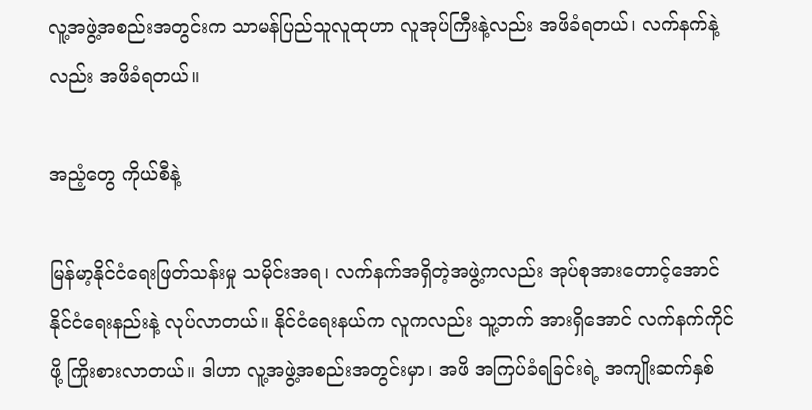လူ့အဖွဲ့အစည်းအတွင်းက သာမန်ပြည်သူလူထုဟာ လူအုပ်ကြီးနဲ့လည်း အဖိခံရတယ်၊ လက်နက်နဲ့လည်း အဖိခံရတယ်။

အညံ့တွေ ကိုယ်စီနဲ့

မြန်မာ့နိုင်ငံရေးဖြတ်သန်းမှု သမိုင်းအရ၊ လက်နက်အရှိတဲ့အဖွဲ့ကလည်း အုပ်စုအားတောင့်အောင် နိုင်ငံရေးနည်းနဲ့ လုပ်လာတယ်။ နိုင်ငံရေးနယ်က လူကလည်း သူ့ဘက် အားရှိအောင် လက်နက်ကိုင်ဖို့ ကြိုးစားလာတယ်။ ဒါဟာ လူ့အဖွဲ့အစည်းအတွင်းမှာ၊ အဖိ အကြပ်ခံရခြင်းရဲ့ အကျိုးဆက်နှစ်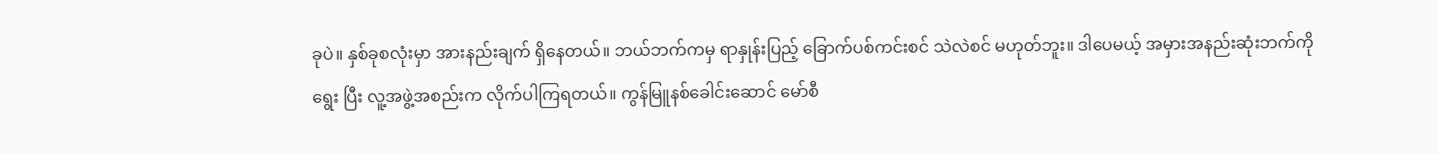ခုပဲ။ နှစ်ခုစလုံးမှာ အားနည်းချက် ရှိနေတယ်။ ဘယ်ဘက်ကမှ ရာနှုန်းပြည့် ခြောက်ပစ်ကင်းစင် သဲလဲစင် မဟုတ်ဘူး။ ဒါပေမယ့် အမှားအနည်းဆုံးဘက်ကို ရွေး ပြီး လူ့အဖွဲ့အစည်းက လိုက်ပါကြရတယ်။ ကွန်မြူနစ်ခေါင်းဆောင် မော်စီ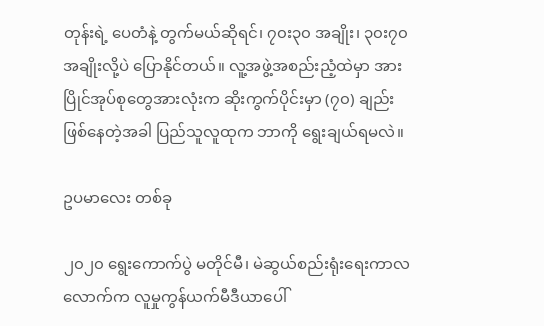တုန်းရဲ့ ပေတံနဲ့ တွက်မယ်ဆိုရင်၊ ၇၀း၃၀ အချိုး၊ ၃၀း၇၀ အချိုးလို့ပဲ ပြောနိုင်တယ်။ လူ့အဖွဲ့အစည်းညံ့ထဲမှာ အားပြိုင်အုပ်စုတွေအားလုံးက ဆိုးကွက်ပိုင်းမှာ (၇၀) ချည်း ဖြစ်နေတဲ့အခါ ပြည်သူလူထုက ဘာကို ရွေးချယ်ရမလဲ။

ဥပမာလေး တစ်ခု

၂၀၂၀ ရွေးကောက်ပွဲ မတိုင်မီ၊ မဲဆွယ်စည်းရုံးရေးကာလလောက်က လူမှုကွန်ယက်မီဒီယာပေါ်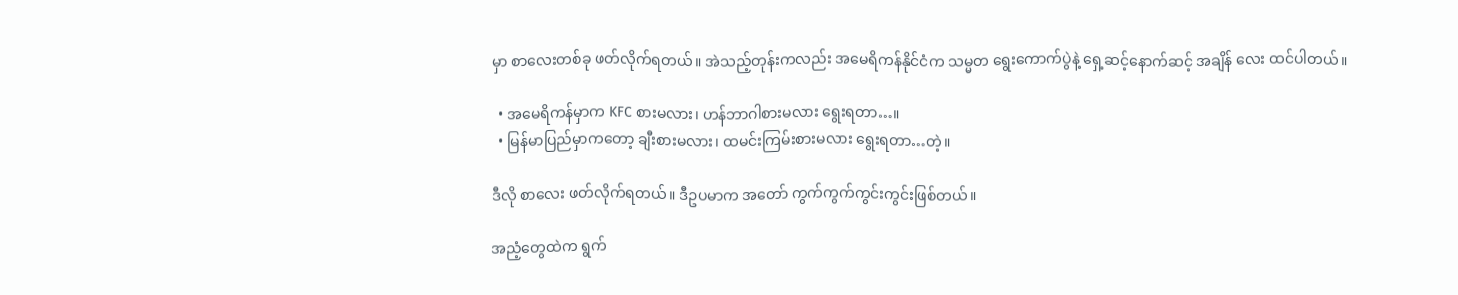မှာ စာလေးတစ်ခု ဖတ်လိုက်ရတယ်။ အဲသည့်တုန်းကလည်း အမေရိကန်နိုင်ငံက သမ္မတ ရွေးကောက်ပွဲနဲ့ ရှေ့ဆင့်နောက်ဆင့် အချိန် လေး ထင်ပါတယ်။

  • အမေရိကန်မှာက KFC စားမလား၊ ဟန်ဘာဂါစားမလား ရွေးရတာ…။
  • မြန်မာပြည်မှာကတော့ ချီးစားမလား၊ ထမင်းကြမ်းစားမလား ရွေးရတာ…တဲ့။

ဒီလို စာလေး ဖတ်လိုက်ရတယ်။ ဒီဥပမာက အတော် ကွက်ကွက်ကွင်းကွင်းဖြစ်တယ်။

အညံ့တွေထဲက ရွက်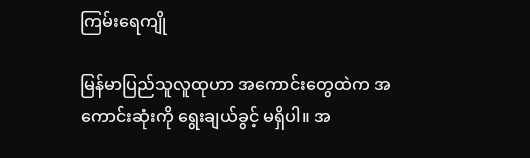ကြမ်းရေကျို

မြန်မာပြည်သူလူထုဟာ အကောင်းတွေထဲက အကောင်းဆုံးကို ရွေးချယ်ခွင့် မရှိပါ။ အ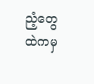ညံ့တွေထဲကမှ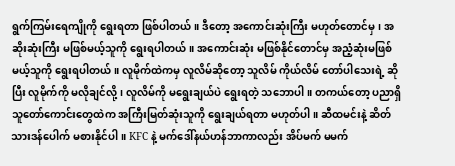ရွက်ကြမ်းရေကျိုကို ရွေးရတာ ဖြစ်ပါတယ်။ ဒီတော့ အကောင်းဆုံးကြီး မဟုတ်တောင်မှ၊ အဆိုးဆုံးကြီး မဖြစ်မယ့်သူကို ရွေးရပါတယ်။ အကောင်းဆုံး မဖြစ်နိုင်တောင်မှ အညံ့ဆုံးမဖြစ်မယ့်သူကို ရွေးရပါတယ်။ လူမိုက်ထဲကမှ လူလိမ်ဆိုတော့ သူလိမ် ကိုယ်လိမ် တော်ပါသေးရဲ့ ဆိုပြီး လူမိုက်ကို မလိုချင်လို့၊ လူလိမ်ကို မရွေးချယ်ပဲ ရွေးရတဲ့ သဘောပါ။ တကယ်တော့ ပညာရှိ သူတော်ကောင်းတွေထဲက အကြီးမြတ်ဆုံးသူကို ရွေးချယ်ရတာ မဟုတ်ပါ။ ဆီထမင်းနဲ့ ဆိတ်သားဒန်ပေါက် မစားနိုင်ပါ။ KFC နဲ့ မက်ဒေါ်နယ်ဟန်ဘာကာလည်း အိပ်မက် မမက်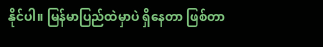နိုင်ပါ။ မြန်မာပြည်ထဲမှာပဲ ရှိနေတာ ဖြစ်တာ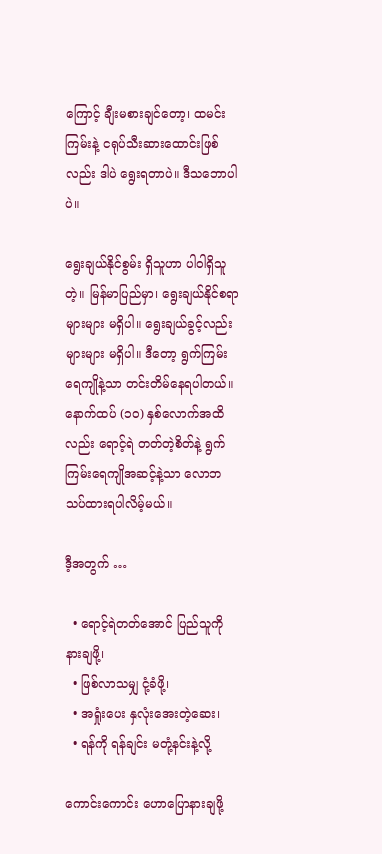ကြောင့် ချီးမစားချင်တော့၊ ထမင်းကြမ်းနဲ့ ငရုပ်သီးဆားထောင်းဖြစ်လည်း ဒါပဲ ရွေးရတာပဲ။ ဒီသဘောပါပဲ။

ရွေးချယ်နိုင်စွမ်း ရှိသူဟာ ပါဝါရှိသူတဲ့။ မြန်မာပြည်မှာ၊ ရွေးချယ်နိုင်စရာ များများ မရှိပါ။ ရွေးချယ်ခွင့်လည်း များများ မရှိပါ။ ဒီတော့ ရွက်ကြမ်းရေကျိုနဲ့သာ တင်းတိမ်နေရပါတယ်။ နောက်ထပ် (၁၀) နှစ်လောက်အထိလည်း ရောင့်ရဲ တတ်တဲ့စိတ်နဲ့ ရွက်ကြမ်းရေကျိုအဆင့်နဲ့သာ လောဘ သပ်ထားရပါလိမ့်မယ်။

ဒီ့အတွက် …

  • ရောင့်ရဲတတ်အောင် ပြည်သူကို နားချဖို့၊
  • ဖြစ်လာသမျှ ငုံ့ခံဖို့၊
  • အရှုံးပေး နှလုံးအေးတဲ့ဆေး၊
  • ရန်ကို ရန်ချင်း မတုံ့နင်းနဲ့လို့

ကောင်းကောင်း ဟောပြောနားချဖို့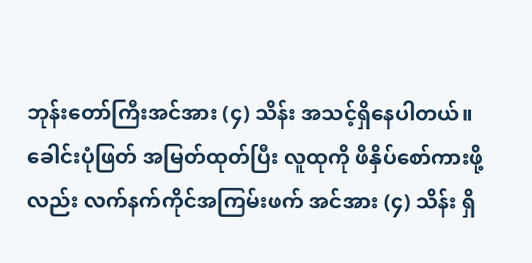ဘုန်းတော်ကြီးအင်အား (၄) သိန်း အသင့်ရှိနေပါတယ်။ ခေါင်းပုံဖြတ် အမြတ်ထုတ်ပြီး လူထုကို ဖိနှိပ်စော်ကားဖို့လည်း လက်နက်ကိုင်အကြမ်းဖက် အင်အား (၄) သိန်း ရှိ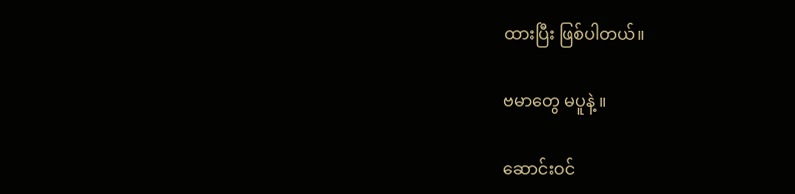ထားပြီး ဖြစ်ပါတယ်။

ဗမာတွေ မပူနဲ့ ။

ဆောင်းဝင်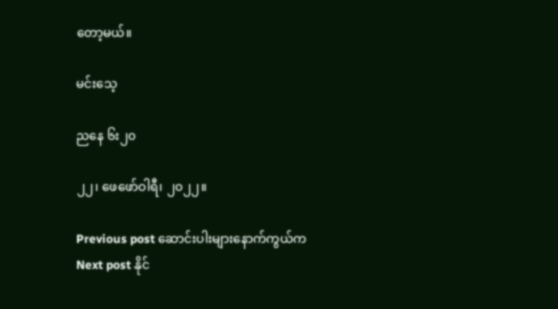တော့မယ်။

မင်းသေ့

ညနေ ၆း၂၀

၂၂၊ ဖေဖော်ဝါရီ၊ ၂၀၂၂။

Previous post ဆောင်းပါးများနောက်ကွယ်က
Next post နိုင်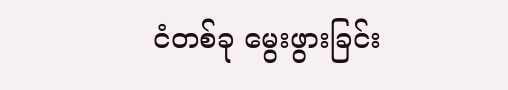ငံတစ်ခု မွေးဖွားခြင်း